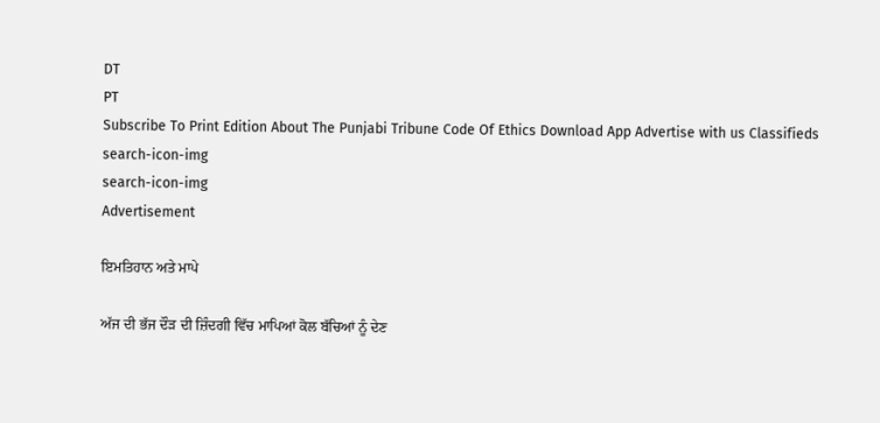DT
PT
Subscribe To Print Edition About The Punjabi Tribune Code Of Ethics Download App Advertise with us Classifieds
search-icon-img
search-icon-img
Advertisement

ਇਮਤਿਹਾਨ ਅਤੇ ਮਾਪੇ

ਅੱਜ ਦੀ ਭੱਜ ਦੌੜ ਦੀ ਜ਼ਿੰਦਗੀ ਵਿੱਚ ਮਾਪਿਆਂ ਕੋਲ ਬੱਚਿਆਂ ਨੂੰ ਦੇਣ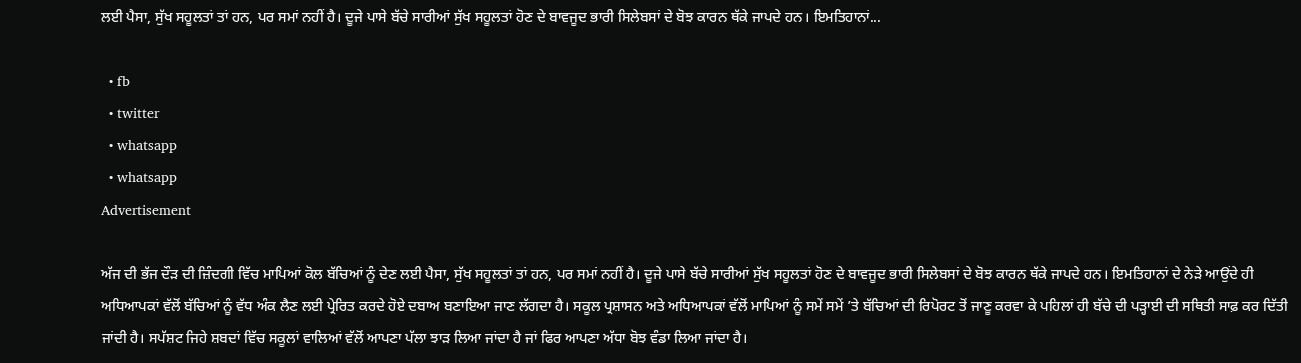ਲਈ ਪੈਸਾ, ਸੁੱਖ ਸਹੂਲਤਾਂ ਤਾਂ ਹਨ, ਪਰ ਸਮਾਂ ਨਹੀਂ ਹੈ। ਦੂਜੇ ਪਾਸੇ ਬੱਚੇ ਸਾਰੀਆਂ ਸੁੱਖ ਸਹੂਲਤਾਂ ਹੋਣ ਦੇ ਬਾਵਜੂਦ ਭਾਰੀ ਸਿਲੇਬਸਾਂ ਦੇ ਬੋਝ ਕਾਰਨ ਥੱਕੇ ਜਾਪਦੇ ਹਨ। ਇਮਤਿਹਾਨਾਂ...

  • fb
  • twitter
  • whatsapp
  • whatsapp
Advertisement

ਅੱਜ ਦੀ ਭੱਜ ਦੌੜ ਦੀ ਜ਼ਿੰਦਗੀ ਵਿੱਚ ਮਾਪਿਆਂ ਕੋਲ ਬੱਚਿਆਂ ਨੂੰ ਦੇਣ ਲਈ ਪੈਸਾ, ਸੁੱਖ ਸਹੂਲਤਾਂ ਤਾਂ ਹਨ, ਪਰ ਸਮਾਂ ਨਹੀਂ ਹੈ। ਦੂਜੇ ਪਾਸੇ ਬੱਚੇ ਸਾਰੀਆਂ ਸੁੱਖ ਸਹੂਲਤਾਂ ਹੋਣ ਦੇ ਬਾਵਜੂਦ ਭਾਰੀ ਸਿਲੇਬਸਾਂ ਦੇ ਬੋਝ ਕਾਰਨ ਥੱਕੇ ਜਾਪਦੇ ਹਨ। ਇਮਤਿਹਾਨਾਂ ਦੇ ਨੇੜੇ ਆਉਂਦੇ ਹੀ ਅਧਿਆਪਕਾਂ ਵੱਲੋਂ ਬੱਚਿਆਂ ਨੂੰ ਵੱਧ ਅੰਕ ਲੈਣ ਲਈ ਪ੍ਰੇਰਿਤ ਕਰਦੇ ਹੋਏ ਦਬਾਅ ਬਣਾਇਆ ਜਾਣ ਲੱਗਦਾ ਹੈ। ਸਕੂਲ ਪ੍ਰਸ਼ਾਸਨ ਅਤੇ ਅਧਿਆਪਕਾਂ ਵੱਲੋਂ ਮਾਪਿਆਂ ਨੂੰ ਸਮੇਂ ਸਮੇਂ ’ਤੇ ਬੱਚਿਆਂ ਦੀ ਰਿਪੋਰਟ ਤੋਂ ਜਾਣੂ ਕਰਵਾ ਕੇ ਪਹਿਲਾਂ ਹੀ ਬੱਚੇ ਦੀ ਪੜ੍ਹਾਈ ਦੀ ਸਥਿਤੀ ਸਾਫ਼ ਕਰ ਦਿੱਤੀ ਜਾਂਦੀ ਹੈ। ਸਪੱਸ਼ਟ ਜਿਹੇ ਸ਼ਬਦਾਂ ਵਿੱਚ ਸਕੂਲਾਂ ਵਾਲਿਆਂ ਵੱਲੋਂ ਆਪਣਾ ਪੱਲਾ ਝਾੜ ਲਿਆ ਜਾਂਦਾ ਹੈ ਜਾਂ ਫਿਰ ਆਪਣਾ ਅੱਧਾ ਬੋਝ ਵੰਡਾ ਲਿਆ ਜਾਂਦਾ ਹੈ।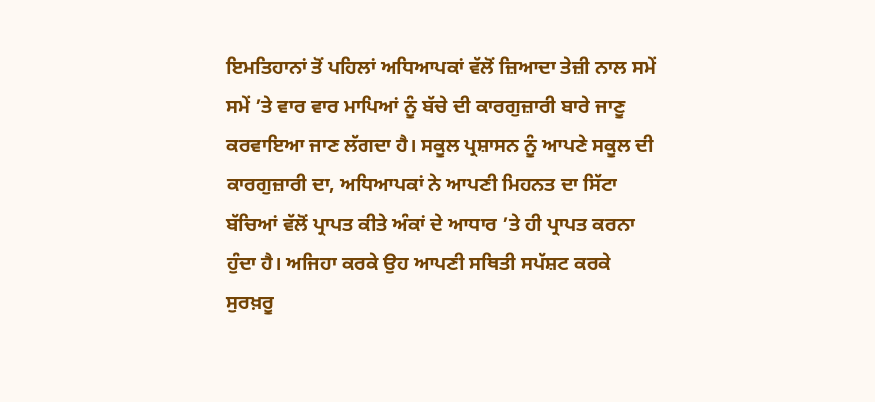ਇਮਤਿਹਾਨਾਂ ਤੋਂ ਪਹਿਲਾਂ ਅਧਿਆਪਕਾਂ ਵੱਲੋਂ ਜ਼ਿਆਦਾ ਤੇਜ਼ੀ ਨਾਲ ਸਮੇਂ ਸਮੇਂ ’ਤੇ ਵਾਰ ਵਾਰ ਮਾਪਿਆਂ ਨੂੰ ਬੱਚੇ ਦੀ ਕਾਰਗੁਜ਼ਾਰੀ ਬਾਰੇ ਜਾਣੂ ਕਰਵਾਇਆ ਜਾਣ ਲੱਗਦਾ ਹੈ। ਸਕੂਲ ਪ੍ਰਸ਼ਾਸਨ ਨੂੰ ਆਪਣੇ ਸਕੂਲ ਦੀ ਕਾਰਗੁਜ਼ਾਰੀ ਦਾ, ਅਧਿਆਪਕਾਂ ਨੇ ਆਪਣੀ ਮਿਹਨਤ ਦਾ ਸਿੱਟਾ ਬੱਚਿਆਂ ਵੱਲੋਂ ਪ੍ਰਾਪਤ ਕੀਤੇ ਅੰਕਾਂ ਦੇ ਆਧਾਰ ’ਤੇ ਹੀ ਪ੍ਰਾਪਤ ਕਰਨਾ ਹੁੰਦਾ ਹੈ। ਅਜਿਹਾ ਕਰਕੇ ਉਹ ਆਪਣੀ ਸਥਿਤੀ ਸਪੱਸ਼ਟ ਕਰਕੇ ਸੁਰਖ਼ਰੂ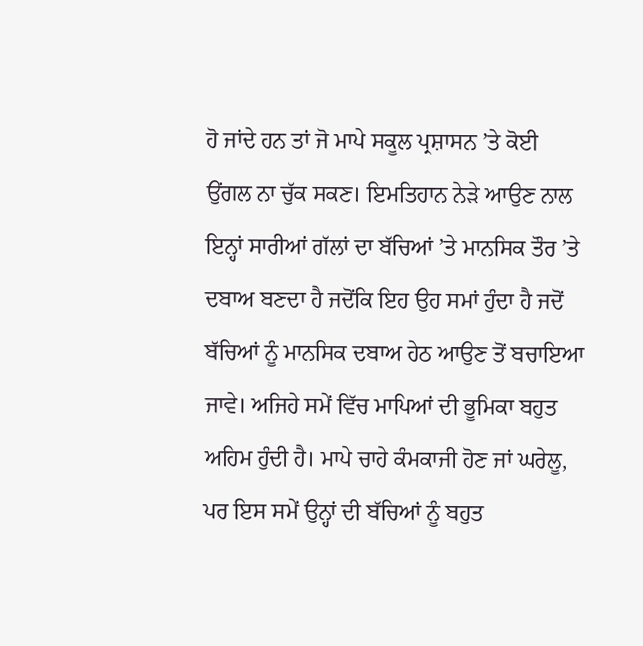ਹੋ ਜਾਂਦੇ ਹਨ ਤਾਂ ਜੋ ਮਾਪੇ ਸਕੂਲ ਪ੍ਰਸ਼ਾਸਨ ’ਤੇ ਕੋਈ ਉਂਗਲ ਨਾ ਚੁੱਕ ਸਕਣ। ਇਮਤਿਹਾਨ ਨੇੜੇ ਆਉਣ ਨਾਲ ਇਨ੍ਹਾਂ ਸਾਰੀਆਂ ਗੱਲਾਂ ਦਾ ਬੱਚਿਆਂ ’ਤੇ ਮਾਨਸਿਕ ਤੌਰ ’ਤੇ ਦਬਾਅ ਬਣਦਾ ਹੈ ਜਦੋਂਕਿ ਇਹ ਉਹ ਸਮਾਂ ਹੁੰਦਾ ਹੈ ਜਦੋਂ ਬੱਚਿਆਂ ਨੂੰ ਮਾਨਸਿਕ ਦਬਾਅ ਹੇਠ ਆਉਣ ਤੋਂ ਬਚਾਇਆ ਜਾਵੇ। ਅਜਿਹੇ ਸਮੇਂ ਵਿੱਚ ਮਾਪਿਆਂ ਦੀ ਭੂਮਿਕਾ ਬਹੁਤ ਅਹਿਮ ਹੁੰਦੀ ਹੈ। ਮਾਪੇ ਚਾਹੇ ਕੰਮਕਾਜੀ ਹੋਣ ਜਾਂ ਘਰੇਲੂ, ਪਰ ਇਸ ਸਮੇਂ ਉਨ੍ਹਾਂ ਦੀ ਬੱਚਿਆਂ ਨੂੰ ਬਹੁਤ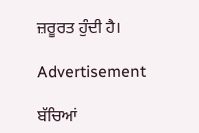ਜ਼ਰੂਰਤ ਹੁੰਦੀ ਹੈ।

Advertisement

ਬੱਚਿਆਂ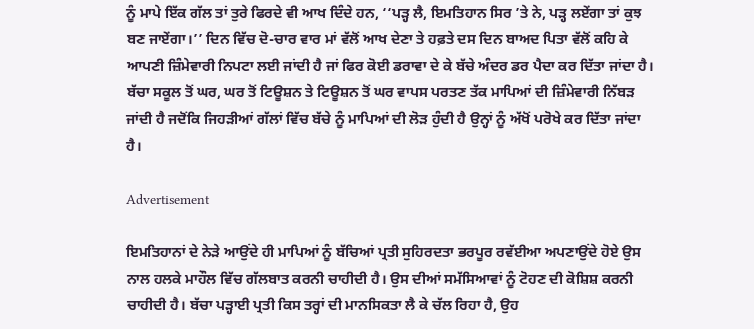ਨੂੰ ਮਾਪੇ ਇੱਕ ਗੱਲ ਤਾਂ ਤੁਰੇ ਫਿਰਦੇ ਵੀ ਆਖ ਦਿੰਦੇ ਹਨ, ‘‘ਪੜ੍ਹ ਲੈ, ਇਮਤਿਹਾਨ ਸਿਰ ’ਤੇ ਨੇ, ਪੜ੍ਹ ਲਏਂਗਾ ਤਾਂ ਕੁਝ ਬਣ ਜਾਏਂਗਾ।’’ ਦਿਨ ਵਿੱਚ ਦੋ-ਚਾਰ ਵਾਰ ਮਾਂ ਵੱਲੋਂ ਆਖ ਦੇਣਾ ਤੇ ਹਫ਼ਤੇ ਦਸ ਦਿਨ ਬਾਅਦ ਪਿਤਾ ਵੱਲੋਂ ਕਹਿ ਕੇ ਆਪਣੀ ਜ਼ਿੰਮੇਵਾਰੀ ਨਿਪਟਾ ਲਈ ਜਾਂਦੀ ਹੈ ਜਾਂ ਫਿਰ ਕੋਈ ਡਰਾਵਾ ਦੇ ਕੇ ਬੱਚੇ ਅੰਦਰ ਡਰ ਪੈਦਾ ਕਰ ਦਿੱਤਾ ਜਾਂਦਾ ਹੈ। ਬੱਚਾ ਸਕੂਲ ਤੋਂ ਘਰ, ਘਰ ਤੋਂ ਟਿਊਸ਼ਨ ਤੇ ਟਿਊਸ਼ਨ ਤੋਂ ਘਰ ਵਾਪਸ ਪਰਤਣ ਤੱਕ ਮਾਪਿਆਂ ਦੀ ਜ਼ਿੰਮੇਵਾਰੀ ਨਿੱਬੜ ਜਾਂਦੀ ਹੈ ਜਦੋਂਕਿ ਜਿਹੜੀਆਂ ਗੱਲਾਂ ਵਿੱਚ ਬੱਚੇ ਨੂੰ ਮਾਪਿਆਂ ਦੀ ਲੋੜ ਹੁੰਦੀ ਹੈ ਉਨ੍ਹਾਂ ਨੂੰ ਅੱਖੋਂ ਪਰੋਖੇ ਕਰ ਦਿੱਤਾ ਜਾਂਦਾ ਹੈ।

Advertisement

ਇਮਤਿਹਾਨਾਂ ਦੇ ਨੇੜੇ ਆਉਂਦੇ ਹੀ ਮਾਪਿਆਂ ਨੂੰ ਬੱਚਿਆਂ ਪ੍ਰਤੀ ਸੁਹਿਰਦਤਾ ਭਰਪੂਰ ਰਵੱਈਆ ਅਪਣਾਉਂਦੇ ਹੋਏ ਉਸ ਨਾਲ ਹਲਕੇ ਮਾਹੌਲ ਵਿੱਚ ਗੱਲਬਾਤ ਕਰਨੀ ਚਾਹੀਦੀ ਹੈ। ਉਸ ਦੀਆਂ ਸਮੱਸਿਆਵਾਂ ਨੂੰ ਟੋਹਣ ਦੀ ਕੋਸ਼ਿਸ਼ ਕਰਨੀ ਚਾਹੀਦੀ ਹੈ। ਬੱਚਾ ਪੜ੍ਹਾਈ ਪ੍ਰਤੀ ਕਿਸ ਤਰ੍ਹਾਂ ਦੀ ਮਾਨਸਿਕਤਾ ਲੈ ਕੇ ਚੱਲ ਰਿਹਾ ਹੈ, ਉਹ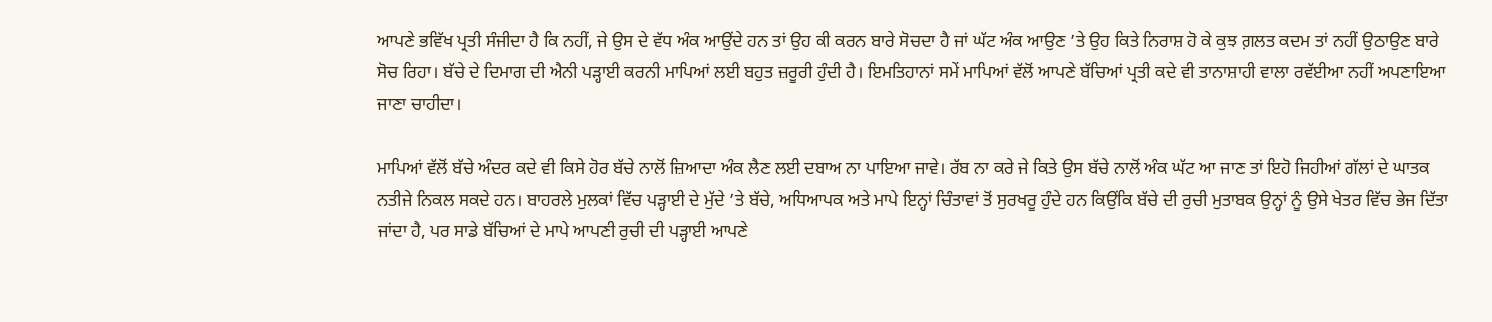ਆਪਣੇ ਭਵਿੱਖ ਪ੍ਰਤੀ ਸੰਜੀਦਾ ਹੈ ਕਿ ਨਹੀਂ, ਜੇ ਉਸ ਦੇ ਵੱਧ ਅੰਕ ਆਉਂਦੇ ਹਨ ਤਾਂ ਉਹ ਕੀ ਕਰਨ ਬਾਰੇ ਸੋਚਦਾ ਹੈ ਜਾਂ ਘੱਟ ਅੰਕ ਆਉਣ ’ਤੇ ਉਹ ਕਿਤੇ ਨਿਰਾਸ਼ ਹੋ ਕੇ ਕੁਝ ਗ਼ਲਤ ਕਦਮ ਤਾਂ ਨਹੀਂ ਉਠਾਉਣ ਬਾਰੇ ਸੋਚ ਰਿਹਾ। ਬੱਚੇ ਦੇ ਦਿਮਾਗ ਦੀ ਐਨੀ ਪੜ੍ਹਾਈ ਕਰਨੀ ਮਾਪਿਆਂ ਲਈ ਬਹੁਤ ਜ਼ਰੂਰੀ ਹੁੰਦੀ ਹੈ। ਇਮਤਿਹਾਨਾਂ ਸਮੇਂ ਮਾਪਿਆਂ ਵੱਲੋਂ ਆਪਣੇ ਬੱਚਿਆਂ ਪ੍ਰਤੀ ਕਦੇ ਵੀ ਤਾਨਾਸ਼ਾਹੀ ਵਾਲਾ ਰਵੱਈਆ ਨਹੀਂ ਅਪਣਾਇਆ ਜਾਣਾ ਚਾਹੀਦਾ।

ਮਾਪਿਆਂ ਵੱਲੋਂ ਬੱਚੇ ਅੰਦਰ ਕਦੇ ਵੀ ਕਿਸੇ ਹੋਰ ਬੱਚੇ ਨਾਲੋਂ ਜ਼ਿਆਦਾ ਅੰਕ ਲੈਣ ਲਈ ਦਬਾਅ ਨਾ ਪਾਇਆ ਜਾਵੇ। ਰੱਬ ਨਾ ਕਰੇ ਜੇ ਕਿਤੇ ਉਸ ਬੱਚੇ ਨਾਲੋਂ ਅੰਕ ਘੱਟ ਆ ਜਾਣ ਤਾਂ ਇਹੋ ਜਿਹੀਆਂ ਗੱਲਾਂ ਦੇ ਘਾਤਕ ਨਤੀਜੇ ਨਿਕਲ ਸਕਦੇ ਹਨ। ਬਾਹਰਲੇ ਮੁਲਕਾਂ ਵਿੱਚ ਪੜ੍ਹਾਈ ਦੇ ਮੁੱਦੇ ’ਤੇ ਬੱਚੇ, ਅਧਿਆਪਕ ਅਤੇ ਮਾਪੇ ਇਨ੍ਹਾਂ ਚਿੰਤਾਵਾਂ ਤੋਂ ਸੁਰਖਰੂ ਹੁੰਦੇ ਹਨ ਕਿਉਂਕਿ ਬੱਚੇ ਦੀ ਰੁਚੀ ਮੁਤਾਬਕ ਉਨ੍ਹਾਂ ਨੂੰ ਉਸੇ ਖੇਤਰ ਵਿੱਚ ਭੇਜ ਦਿੱਤਾ ਜਾਂਦਾ ਹੈ, ਪਰ ਸਾਡੇ ਬੱਚਿਆਂ ਦੇ ਮਾਪੇ ਆਪਣੀ ਰੁਚੀ ਦੀ ਪੜ੍ਹਾਈ ਆਪਣੇ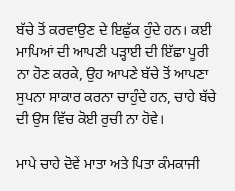ਬੱਚੇ ਤੋਂ ਕਰਵਾਉਣ ਦੇ ਇਛੁੱਕ ਹੁੰਦੇ ਹਨ। ਕਈ ਮਾਪਿਆਂ ਦੀ ਆਪਣੀ ਪੜ੍ਹਾਈ ਦੀ ਇੱਛਾ ਪੂਰੀ ਨਾ ਹੋਣ ਕਰਕੇ, ਉਹ ਆਪਣੇ ਬੱਚੇ ਤੋਂ ਆਪਣਾ ਸੁਪਨਾ ਸਾਕਾਰ ਕਰਨਾ ਚਾਹੁੰਦੇ ਹਨ, ਚਾਹੇ ਬੱਚੇ ਦੀ ਉਸ ਵਿੱਚ ਕੋਈ ਰੁਚੀ ਨਾ ਹੋਵੇ।

ਮਾਪੇ ਚਾਹੇ ਦੋਵੇਂ ਮਾਤਾ ਅਤੇ ਪਿਤਾ ਕੰਮਕਾਜੀ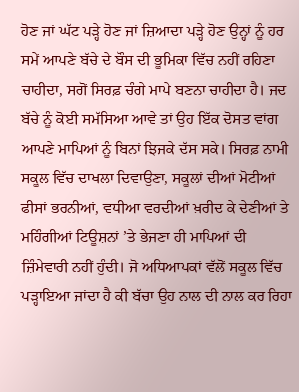ਹੋਣ ਜਾਂ ਘੱਟ ਪੜ੍ਹੇ ਹੋਣ ਜਾਂ ਜ਼ਿਆਦਾ ਪੜ੍ਹੇ ਹੋਣ ਉਨ੍ਹਾਂ ਨੂੰ ਹਰ ਸਮੇਂ ਆਪਣੇ ਬੱਚੇ ਦੇ ਬੌਸ ਦੀ ਭੂਮਿਕਾ ਵਿੱਚ ਨਹੀਂ ਰਹਿਣਾ ਚਾਹੀਦਾ, ਸਗੋਂ ਸਿਰਫ਼ ਚੰਗੇ ਮਾਪੇ ਬਣਨਾ ਚਾਹੀਦਾ ਹੈ। ਜਦ ਬੱਚੇ ਨੂੰ ਕੋਈ ਸਮੱਸਿਆ ਆਵੇ ਤਾਂ ਉਹ ਇੱਕ ਦੋਸਤ ਵਾਂਗ ਆਪਣੇ ਮਾਪਿਆਂ ਨੂੰ ਬਿਨਾਂ ਝਿਜਕੇ ਦੱਸ ਸਕੇ। ਸਿਰਫ਼ ਨਾਮੀ ਸਕੂਲ ਵਿੱਚ ਦਾਖਲਾ ਦਿਵਾਉਣਾ, ਸਕੂਲਾਂ ਦੀਆਂ ਮੋਟੀਆਂ ਫੀਸਾਂ ਭਰਨੀਆਂ, ਵਧੀਆ ਵਰਦੀਆਂ ਖ਼ਰੀਦ ਕੇ ਦੇਣੀਆਂ ਤੇ ਮਹਿੰਗੀਆਂ ਟਿਊਸ਼ਨਾਂ ’ਤੇ ਭੇਜਣਾ ਹੀ ਮਾਪਿਆਂ ਦੀ ਜ਼ਿੰਮੇਵਾਰੀ ਨਹੀਂ ਹੁੰਦੀ। ਜੋ ਅਧਿਆਪਕਾਂ ਵੱਲੋਂ ਸਕੂਲ ਵਿੱਚ ਪੜ੍ਹਾਇਆ ਜਾਂਦਾ ਹੈ ਕੀ ਬੱਚਾ ਉਹ ਨਾਲ ਦੀ ਨਾਲ ਕਰ ਰਿਹਾ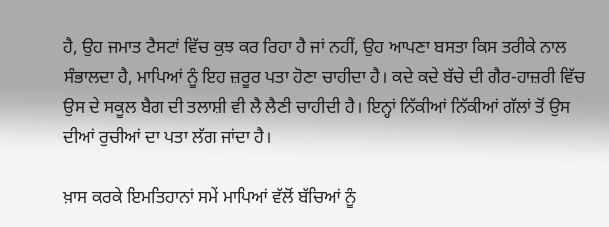ਹੈ, ਉਹ ਜਮਾਤ ਟੈਸਟਾਂ ਵਿੱਚ ਕੁਝ ਕਰ ਰਿਹਾ ਹੈ ਜਾਂ ਨਹੀਂ, ਉਹ ਆਪਣਾ ਬਸਤਾ ਕਿਸ ਤਰੀਕੇ ਨਾਲ ਸੰਭਾਲਦਾ ਹੈ, ਮਾਪਿਆਂ ਨੂੰ ਇਹ ਜ਼ਰੂਰ ਪਤਾ ਹੋਣਾ ਚਾਹੀਦਾ ਹੈ। ਕਦੇ ਕਦੇ ਬੱਚੇ ਦੀ ਗੈਰ-ਹਾਜ਼ਰੀ ਵਿੱਚ ਉਸ ਦੇ ਸਕੂਲ ਬੈਗ ਦੀ ਤਲਾਸ਼ੀ ਵੀ ਲੈ ਲੈਣੀ ਚਾਹੀਦੀ ਹੈ। ਇਨ੍ਹਾਂ ਨਿੱਕੀਆਂ ਨਿੱਕੀਆਂ ਗੱਲਾਂ ਤੋਂ ਉਸ ਦੀਆਂ ਰੁਚੀਆਂ ਦਾ ਪਤਾ ਲੱਗ ਜਾਂਦਾ ਹੈ।

ਖ਼ਾਸ ਕਰਕੇ ਇਮਤਿਹਾਨਾਂ ਸਮੇਂ ਮਾਪਿਆਂ ਵੱਲੋਂ ਬੱਚਿਆਂ ਨੂੰ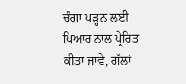ਚੰਗਾ ਪੜ੍ਹਨ ਲਈ ਪਿਆਰ ਨਾਲ ਪ੍ਰੇਰਿਤ ਕੀਤਾ ਜਾਵੇ, ਗੱਲਾਂ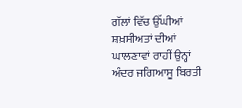ਗੱਲਾਂ ਵਿੱਚ ਉੱਘੀਆਂ ਸ਼ਖ਼ਸੀਅਤਾਂ ਦੀਆਂ ਘਾਲਣਾਵਾਂ ਰਾਹੀਂ ਉਨ੍ਹਾਂ ਅੰਦਰ ਜਗਿਆਸੂ ਬਿਰਤੀ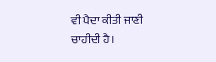ਵੀ ਪੈਦਾ ਕੀਤੀ ਜਾਣੀ ਚਾਹੀਦੀ ਹੈ।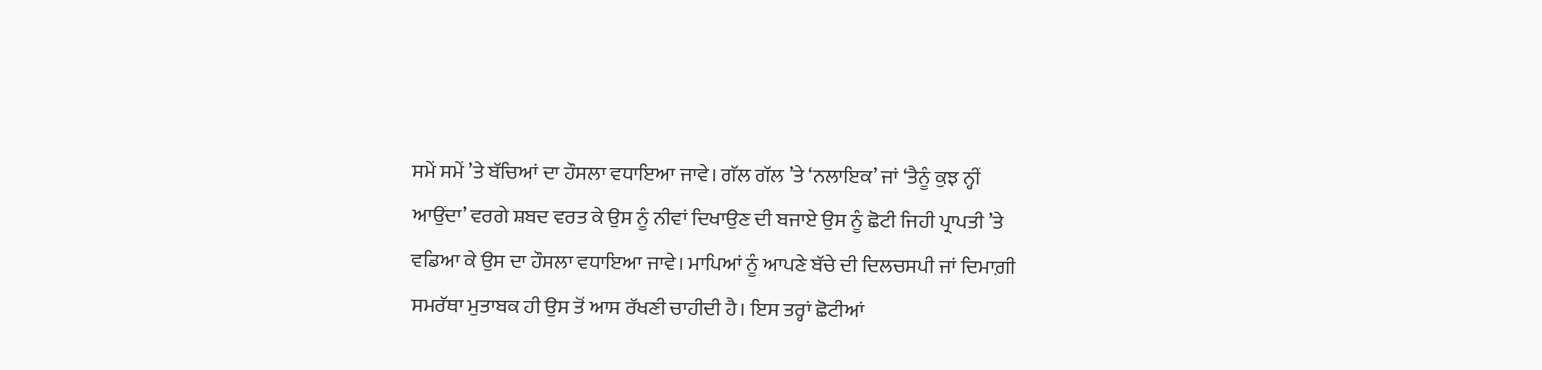ਸਮੇਂ ਸਮੇਂ ’ਤੇ ਬੱਚਿਆਂ ਦਾ ਹੌਸਲਾ ਵਧਾਇਆ ਜਾਵੇ। ਗੱਲ ਗੱਲ ’ਤੇ ‘ਨਲਾਇਕ’ ਜਾਂ ‘ਤੈਨੂੰ ਕੁਝ ਨ੍ਹੀਂ ਆਉਂਦਾ’ ਵਰਗੇ ਸ਼ਬਦ ਵਰਤ ਕੇ ਉਸ ਨੂੰ ਨੀਵਾਂ ਦਿਖਾਉਣ ਦੀ ਬਜਾਏ ਉਸ ਨੂੰ ਛੋਟੀ ਜਿਹੀ ਪ੍ਰਾਪਤੀ ’ਤੇ ਵਡਿਆ ਕੇ ਉਸ ਦਾ ਹੌਸਲਾ ਵਧਾਇਆ ਜਾਵੇ। ਮਾਪਿਆਂ ਨੂੰ ਆਪਣੇ ਬੱਚੇ ਦੀ ਦਿਲਚਸਪੀ ਜਾਂ ਦਿਮਾਗ਼ੀ ਸਮਰੱਥਾ ਮੁਤਾਬਕ ਹੀ ਉਸ ਤੋਂ ਆਸ ਰੱਖਣੀ ਚਾਹੀਦੀ ਹੈ। ਇਸ ਤਰ੍ਹਾਂ ਛੋਟੀਆਂ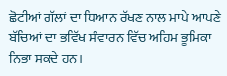ਛੋਟੀਆਂ ਗੱਲਾਂ ਦਾ ਧਿਆਨ ਰੱਖਣ ਨਾਲ ਮਾਪੇ ਆਪਣੇ ਬੱਚਿਆਂ ਦਾ ਭਵਿੱਖ ਸੰਵਾਰਨ ਵਿੱਚ ਅਹਿਮ ਭੂਮਿਕਾ ਨਿਭਾ ਸਕਦੇ ਹਨ।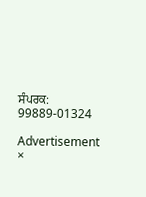ਸੰਪਰਕ: 99889-01324

Advertisement
×